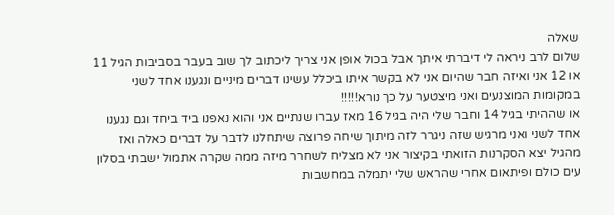שאלה
שלום לרב ניראה לי דיברתי איתך אבל בכול אופן אני צריך ליכתוב לך שוב בעבר בסביבות הגיל 11 או 12 אני ואיזה חבר שהיום אני לא בקשר איתו ביכלל עשינו דברים מיניים ונגענו אחד לשני במקומות המוצנעים ואני מיצטער על כך נורא!!!!!
או שההיתי בגיל 14 וחבר שלי היה בגיל 16 מאז עברו שנתיים אני והוא נאפנו ביד ביחד וגם נגענו אחד לשני ואני מרגיש שזה ניגרר לזה מיתוך שיחה פרוצה שיתחלנו לדבר על דברים כאלה ואז מהגיל יצא הסקרנות הזואתי בקיצור אני לא מצליח לשחרר מיזה ממה שקרה אתמול ישבתי בסלון עים כולם ופיתאום אחרי שהראש שלי יתמלה במחשבות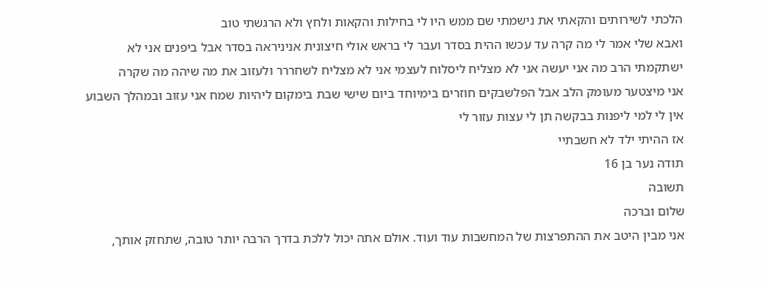הלכתי לשירותים והקאתי את נישמתי שם ממש היו לי בחילות והקאות ולחץ ולא הרגשתי טוב
ואבא שלי אמר לי מה קרה עד עכשו ההית בסדר ועבר לי בראש אולי חיצונית אניניראה בסדר אבל ביפנים אני לא ישתקמתי הרב מה אני יעשה אני לא מצליח ליסלוח לעצמי אני לא מצליח לשחררר ולעזוב את מה שיהה מה שקרה
אני מיצטער מעומק הלב אבל הפלשבקים חוזרים בימיוחד ביום שישי שבת בימקום ליהיות שמח אני עזוב ובמהלך השבוע אין לי למי ליפנות בבקשה תן לי עצות עזור לי
אז ההיתי ילד לא חשבתיי
תודה נער בן 16
תשובה
שלום וברכה
אני מבין היטב את ההתפרצות של המחשבות עוד ועוד. אולם אתה יכול ללכת בדרך הרבה יותר טובה, שתחזק אותך,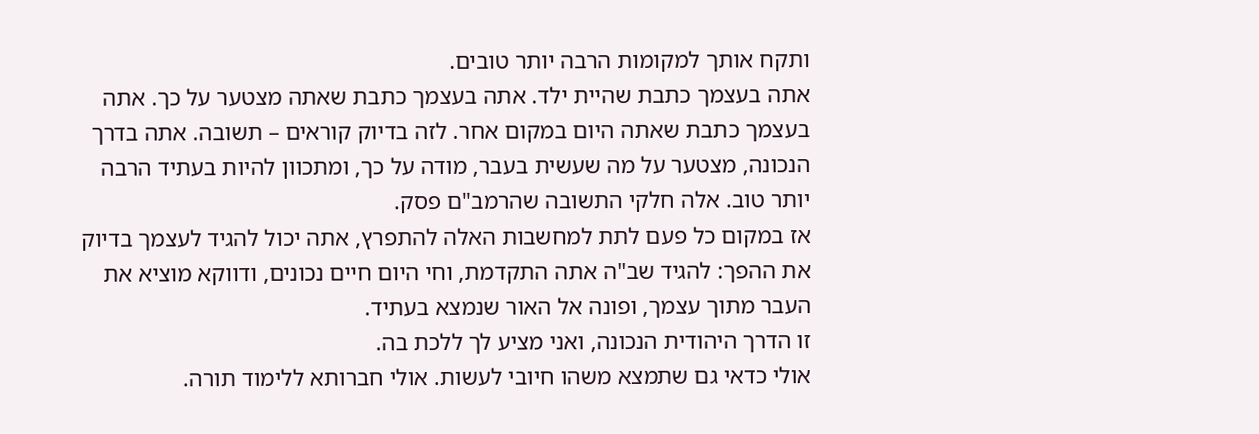ותקח אותך למקומות הרבה יותר טובים.
אתה בעצמך כתבת שהיית ילד. אתה בעצמך כתבת שאתה מצטער על כך. אתה בעצמך כתבת שאתה היום במקום אחר. לזה בדיוק קוראים – תשובה. אתה בדרך הנכונה, מצטער על מה שעשית בעבר, מודה על כך, ומתכוון להיות בעתיד הרבה יותר טוב. אלה חלקי התשובה שהרמב"ם פסק.
אז במקום כל פעם לתת למחשבות האלה להתפרץ, אתה יכול להגיד לעצמך בדיוק את ההפך: להגיד שב"ה אתה התקדמת, וחי היום חיים נכונים, ודווקא מוציא את העבר מתוך עצמך, ופונה אל האור שנמצא בעתיד.
זו הדרך היהודית הנכונה, ואני מציע לך ללכת בה.
אולי כדאי גם שתמצא משהו חיובי לעשות. אולי חברותא ללימוד תורה.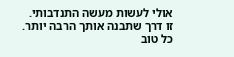אולי לעשות מעשה התנדבותי. זו דרך שתבנה אותך הרבה יותר.
כל טוב